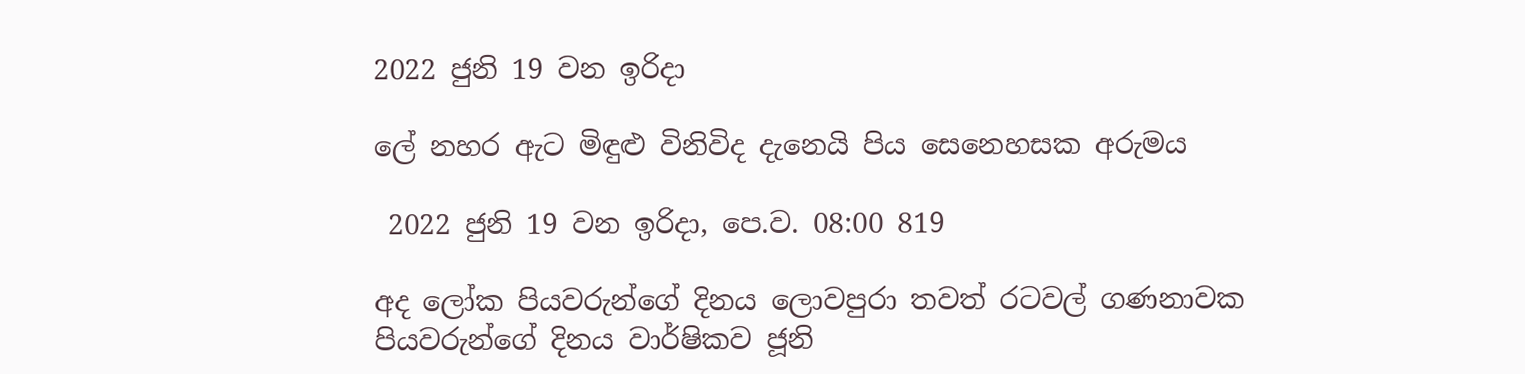2022 ජුනි 19 වන ඉරිදා

ලේ නහර ඇට මිඳුළු විනිවිද දැනෙයි පිය සෙනෙහසක අරුමය

 2022 ජුනි 19 වන ඉරිදා, පෙ.ව. 08:00 819

අද ලෝක පියවරුන්ගේ දිනය ලොවපුරා තවත් රටවල් ගණනාවක පියවරුන්ගේ දිනය වාර්ෂිකව ජූනි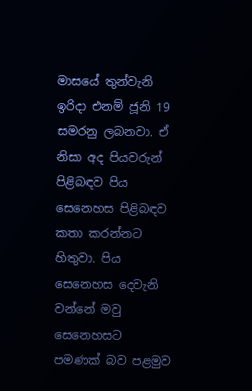මාසයේ තුන්වැනි ඉරිදා එනම් ජූනි 19 සමරනු ලබනවා. ඒ නිසා අද පියවරුන් පිළිබඳව පිය සෙනෙහස පිළිබඳව කතා කරන්නට හිතුවා. පිය සෙනෙහස දෙවැනි වන්නේ මවු සෙනෙහසට පමණක් බව පළමුව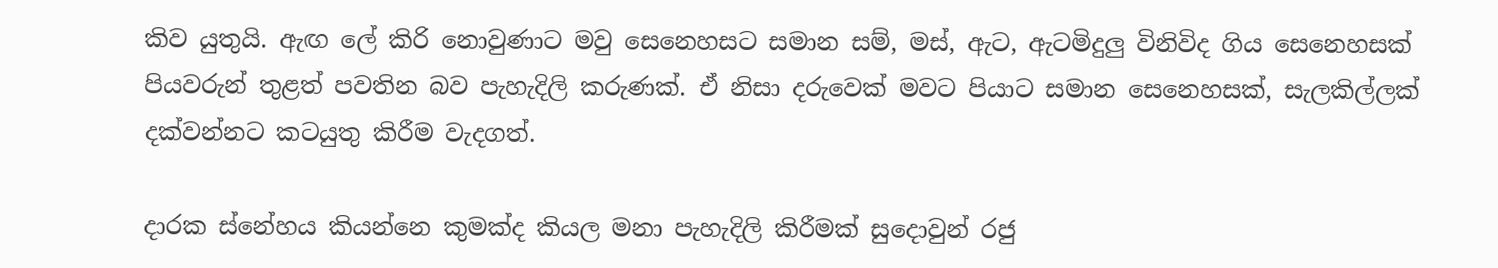කිව යුතුයි. ඇඟ ලේ කිරි නොවුණාට මවු සෙනෙහසට සමාන සම්, මස්, ඇට, ඇටමිදුලු විනිවිද ගිය සෙනෙහසක් පියවරුන් තුළත් පවතින බව පැහැදිලි කරුණක්. ඒ නිසා දරුවෙක් මවට පියාට සමාන සෙනෙහසක්, සැලකිල්ලක් දක්වන්නට කටයුතු කිරීම වැදගත්.

දාරක ස්නේහය කියන්නෙ කුමක්ද කියල මනා පැහැදිලි කිරීමක් සුදොවුන් රජු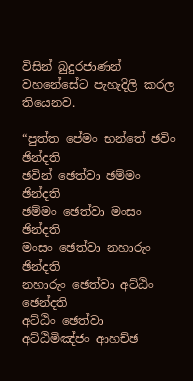විසින් බුදුරජාණන් වහනේසේට පැහැදිලි කරල තියෙනව.

“පුත්ත පේමං භන්තේ ඡවිං ඡින්දති
ඡවින් ඡෙත්වා ඡම්මං ඡින්දති
ඡම්මං ඡෙත්වා මංසං ඡින්දති
මංසං ඡෙත්වා නහාරුං ඡින්දති
නහාරුං ඡෙත්වා අට්ඨිං ඡෙන්දති
අට්ඨිං ඡෙත්වා අට්ඨිමිඤ්ජං ආහච්ඡ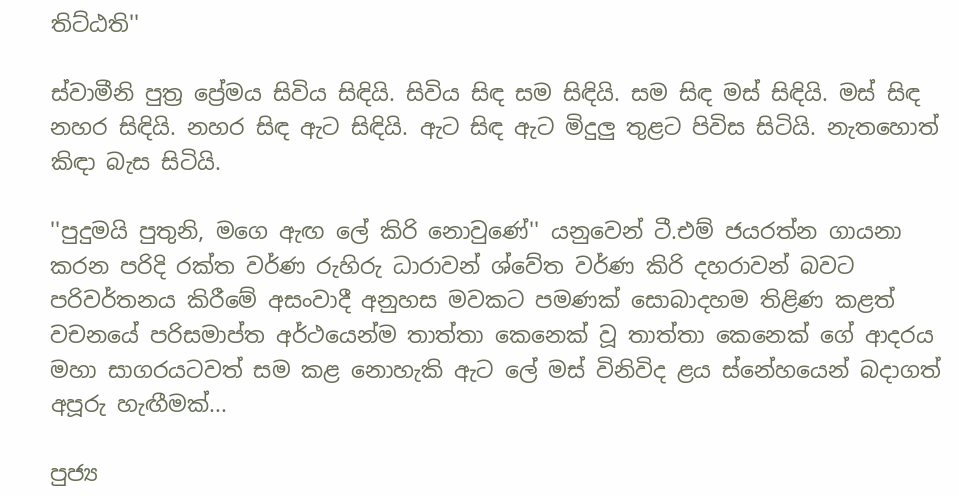තිට්ඨති''

ස්වාමීනි පුත්‍ර ප්‍රේමය සිවිය සිඳියි. සිවිය සිඳ සම සිඳියි. සම සිඳ මස් සිඳියි. මස් සිඳ නහර සිඳියි. නහර සිඳ ඇට සිඳියි. ඇට සිඳ ඇට මිදුලු තුළට පිවිස සිටියි. නැතහොත් කිඳා බැස සිටියි.

''පුදුමයි පුතුනි, මගෙ ඇඟ ලේ කිරි නොවුණේ'' යනුවෙන් ටී.එම් ජයරත්න ගායනා කරන පරිදි රක්ත වර්ණ රුහිරු ධාරාවන් ශ්වේත වර්ණ කිරි දහරාවන් බවට පරිවර්තනය කිරීමේ අසංවාදී අනුහස මවකට පමණක් සොබාදහම තිළිණ කළත් වචනයේ පරිසමාප්ත අර්ථයෙන්ම තාත්තා කෙනෙක් වූ තාත්තා කෙනෙක් ගේ ආදරය මහා සාගරයටවත් සම කළ නොහැකි ඇට ලේ මස් විනිවිද ළය ස්නේහයෙන් බදාගත් අපූරු හැඟීමක්...

පුජ්‍ය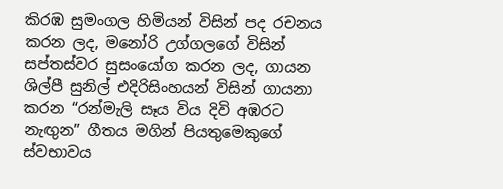කිරඹ සුමංගල හිමියන් විසින් පද රචනය කරන ලද, මනෝරි උග්ගලගේ විසින් සප්තස්වර සුසංයෝග කරන ලද, ගායන ශිල්පී සුනිල් එදිරිසිංහයන් විසින් ගායනා කරන “රන්මැලි සෑය විය දිවි අඹරට නැඟුන” ගීතය මගින් පියතුමෙකුගේ ස්වභාවය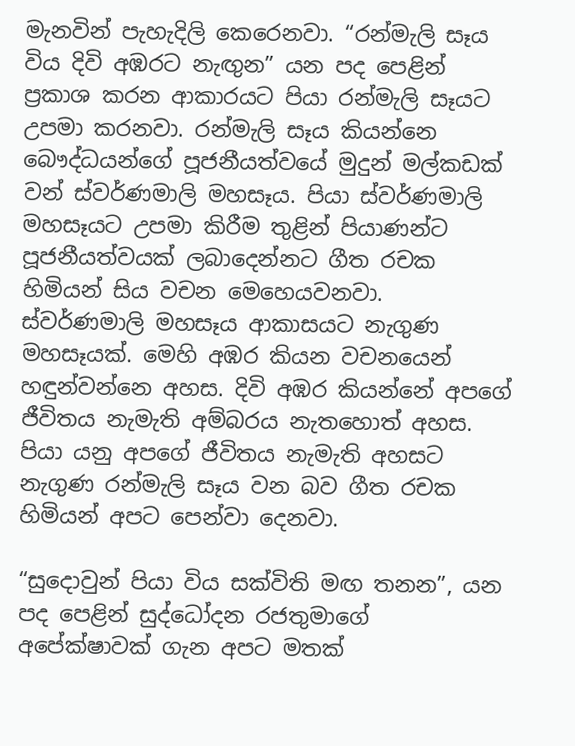මැනවින් පැහැදිලි කෙරෙනවා. “රන්මැලි සෑය විය දිවි අඹරට නැඟුන” යන පද පෙළින් ප්‍රකාශ කරන ආකාරයට පියා රන්මැලි සෑයට උපමා කරනවා. රන්මැලි සෑය කියන්නෙ බෞද්ධයන්ගේ පූජනීයත්වයේ මුදුන් මල්කඩක් වන් ස්වර්ණමාලි මහසෑය. පියා ස්වර්ණමාලි මහසෑයට උපමා කිරීම තුළින් පියාණන්ට පූජනීයත්වයක් ලබාදෙන්නට ගීත රචක හිමියන් සිය වචන මෙහෙයවනවා. ස්වර්ණමාලි මහසෑය ආකාසයට නැගුණ මහසෑයක්. මෙහි අඹර කියන වචනයෙන් හඳුන්වන්නෙ අහස. දිවි අඹර කියන්නේ අපගේ ජීවිතය නැමැති අම්බරය නැතහොත් අහස. පියා යනු අපගේ ජීවිතය නැමැති අහසට නැගුණ රන්මැලි සෑය වන බව ගීත රචක හිමියන් අපට පෙන්වා දෙනවා.

“සුදොවුන් පියා විය සක්විති මඟ තනන”, යන පද පෙළින් සුද්ධෝදන රජතුමාගේ අපේක්ෂාවක් ගැන අපට මතක්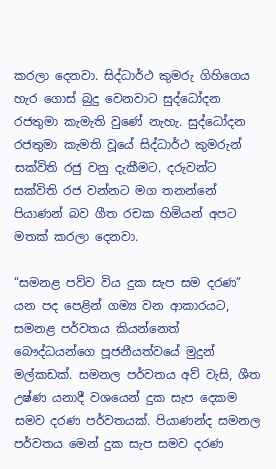කරලා දෙනවා. සිද්ධාර්ථ කුමරු ගිහිගෙය හැර ගොස් බුදු වෙනවාට සුද්ධෝදන රජතුමා කැමැති වුණේ නැහැ. සුද්ධෝදන රජතුමා කැමති වූයේ සිද්ධාර්ථ කුමරුන් සක්විති රජු වනු දැකීමට. දරුවන්ට සක්විති රජ වන්නට මග තනන්නේ පියාණන් බව ගීත රචක හිමියන් අපට මතක් කරලා දෙනවා.

“සමනළ පව්ව විය දුක සැප සම දරණ” යන පද පෙළින් ගම්‍ය වන ආකාරයට, සමනළ පර්වතය කියන්නෙත් බෞද්ධයන්ගෙ පූජනීයත්වයේ මුදුන් මල්කඩක්. සමනල පර්වතය අව් වැසි, ශීත උෂ්ණ යනාදී වශයෙන් දුක සැප දෙකම සමව දරණ පර්වතයක්. පියාණන්ද සමනල පර්වතය මෙන් දුක සැප සමව දරණ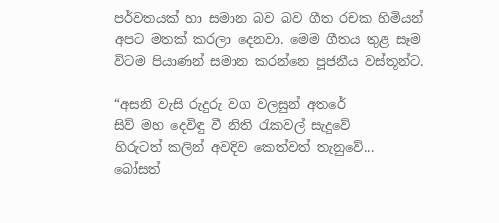පර්වතයක් හා සමාන බව බව ගීත රචක හිමියන් අපට මතක් කරලා දෙනවා. මෙම ගීතය තුළ සෑම විටම පියාණන් සමාන කරන්නෙ පූජනීය වස්තූන්ට.

“අසනි වැසි රුදුරු වග වලසුන් අතරේ
සිව් මහ දෙවිඳු වී නිති රැකවල් සැදුවේ
හිරුටත් කලින් අවදිව කෙත්වත් තැනුවේ...
බෝසත්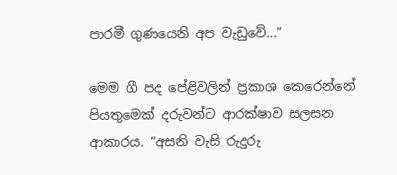පාරමී ගුණයෙනි අප වැඩුවේ...”

මෙම ගී පද පේළිවලින් ප්‍රකාශ කෙරෙන්නේ පියතුමෙක් දරුවන්ට ආරක්ෂාව සලසන ආකාරය. “අසනි වැසි රුදුරු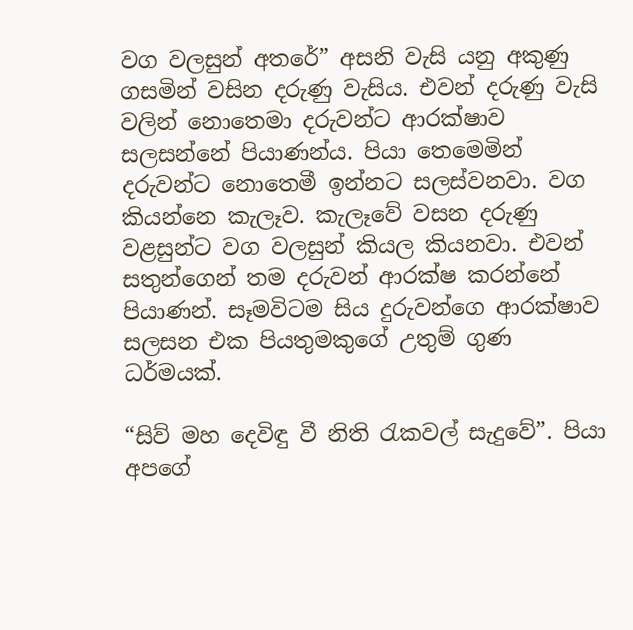වග වලසුන් අතරේ” අසනි වැසි යනු අකුණු ගසමින් වසින දරුණු වැසිය. එවන් දරුණු වැසි වලින් නොතෙමා දරුවන්ට ආරක්ෂාව සලසන්නේ පියාණන්ය. පියා තෙමෙමින් දරුවන්ට නොතෙමී ඉන්නට සලස්වනවා. වග කියන්නෙ කැලෑව. කැලෑවේ වසන දරුණු වළසුන්ට වග වලසුන් කියල කියනවා. එවන් සතුන්ගෙන් තම දරුවන් ආරක්ෂ කරන්නේ පියාණන්. සෑමවිටම සිය දුරුවන්ගෙ ආරක්ෂාව සලසන එක පියතුමකුගේ උතුම් ගුණ ධර්මයක්.

“සිව් මහ දෙවිඳු වී නිති රැකවල් සැදුවේ”. පියා අපගේ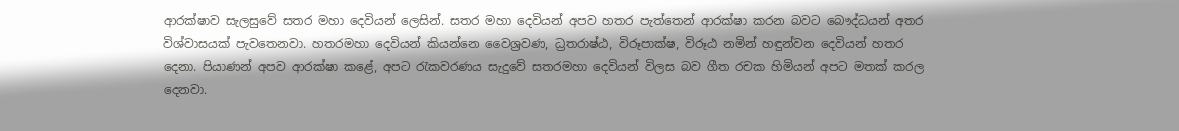ආරක්ෂාව සැලසුවේ සතර මහා දෙවියන් ලෙසින්. සතර මහා දෙවියන් අපව හතර පැත්තෙන් ආරක්ෂා කරන බවට බෞද්ධයන් අතර විශ්වාසයක් පැවතෙනවා. හතරමහා දෙවියන් කියන්නෙ වෛශ්‍රවණ, ධ්‍රතරාෂ්ඨ, විරූපාක්ෂ, විරූඨ නමින් හඳුන්වන දෙවියන් හතර දෙනා. පියාණන් අපව ආරක්ෂා කළේ, අපට රැකවරණය සැදුවේ සතරමහා දෙවියන් විලස බව ගීත රචක හිමියන් අපට මතක් කරල දෙනවා.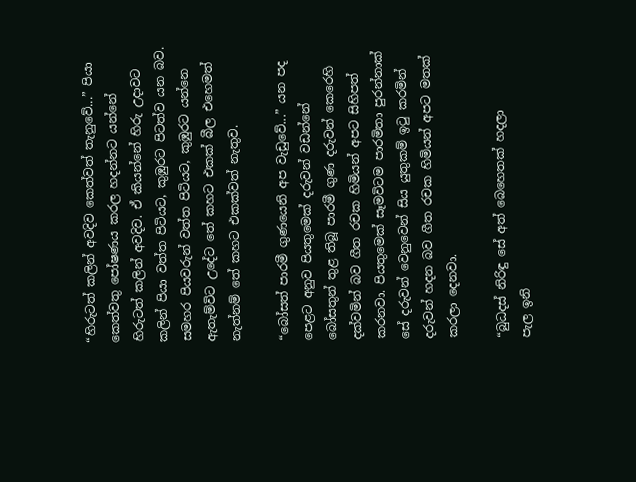“හිරුටත් කලින් අවදිව කෙත්වත් තැනුවේ...” පියා කෙත්වතු පෝෂණය කරල හදන්නට යන්නේ හිරුටත් කලින් අවදිව. ඒ කියන්නේ හිරු උදාවට කලින් පියා වත්ත පිටියට, කුඹුරට පිටත්ව යන බව. සමහර පියවරුන් වත්ත පිටියට, කුඹුරට යන්නෙ ඇතැම්විට උදේට තේ කහට එකක් බීල එහෙමත් නැත්නම් තේ කහට එකක්වත් නැතුව.

“බෝසත් පාරමී ගුණයෙනි අප වැඩුවේ...” යන පද පෙළට අනුව පියතුමෙක් දරුවන් වඩන්නේ බෝසතුන් තුළ තිබූ පාරමී ගුණ දරුවන් කෙරෙහි දක්වමින් බව ගීත රචක හිමියන් අපට සිහිපත් කරනවා. පියතුමෙක් සෑමවිටම පාරමිතා පුරන්නාක් සේ දරුවන් වෙනුවෙන් සිය යුතුකම් ඉටු කරමින් දරුවන් හදන බව ගීත රචක හිමියන් අපට මතක් කරලා දෙනවා.

“බුධදස් නිරිඳු සේ අත් බෙහෙතක් හදලා
පැල ඉනි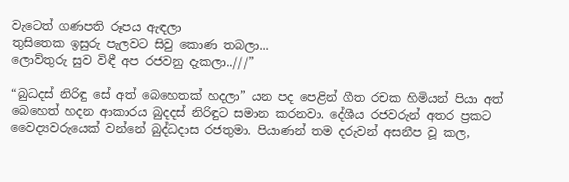වැටෙත් ගණපති රූපය ඇඳලා
තුසිතෙක ඉසුරු පැලවට සිවු කොණ තබලා...
ලොව්තුරු සුව විඳී අප රජවනු දැකලා..///”

“බුධදස් නිරිඳු සේ අත් බෙහෙතක් හදලා” යන පද පෙළින් ගීත රචක හිමියන් පියා අත් බෙහෙත් හදන ආකාරය බුදදස් නිරිඳුට සමාන කරනවා. දේශීය රජවරුන් අතර ප්‍රකට වෛද්‍යවරුයෙක් වන්නේ බුද්ධදාස රජතුමා. පියාණන් තම දරුවන් අසනීප වූ කල,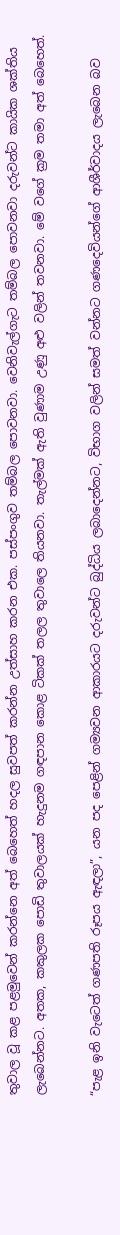තුවාල වූ කළ පළමුවෙන් කරන්නෙ අත් බෙහෙත් හදල සුවපත් කරන්න උත්සාහ කරන එක. පස්පංගුව තම්බල පොවනවා. වෙනිවැල්ගැට තම්බල පොවනවා දරුවන්ට කායික ශක්තිය ලැබෙන්නට. අතක, කකුලක පොඩි තුවාලයක් හැදුනම ගඳපාන කොළ ටිකක් තලල තුවාලෙ තියනවා. තැල්මක් ඇති වුණාම උණු අළු වලින් තවනවා. මේ වගේ ක්‍රම තමා අත් බෙහෙත්.

“පැළ ඉනි වැටෙත් ගණපති රූපය ඇඳලා”, යන පද පෙළින් ගම්‍යවන ආකාරයට දරුවන්ට බුද්ධිය ලබාදෙන්නට, විභාග වලින් සමත් වන්නට ගණදෙවියන්ගේ ආශීර්වාදය ලැබෙන බව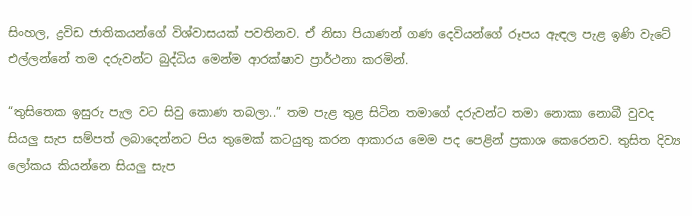සිංහල, ද්‍රවිඩ ජාතිකයන්ගේ විශ්වාසයක් පවතිනව. ඒ නිසා පියාණන් ගණ දෙවියන්ගේ රූපය ඇඳල පැළ ඉණි වැටේ එල්ලන්නේ තම දරුවන්ට බුද්ධිය මෙන්ම ආරක්ෂාව ප්‍රාර්ථනා කරමින්.

“තුසිතෙක ඉසුරු පැල වට සිවු කොණ තබලා..” තම පැළ තුළ සිටින තමාගේ දරුවන්ට තමා නොකා නොබී වුවද සියලු සැප සම්පත් ලබාදෙන්නට පිය තුමෙක් කටයුතු කරන ආකාරය මෙම පද පෙළින් ප්‍රකාශ කෙරෙනව. තුසිත දිව්‍ය ලෝකය කියන්නෙ සියලු සැප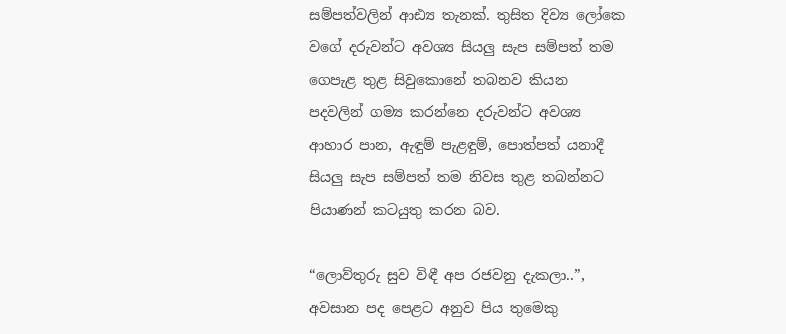සම්පත්වලින් ආඪ්‍ය තැනක්. තුසිත දිව්‍ය ලෝකෙ වගේ දරුවන්ට අවශ්‍ය සියලු සැප සම්පත් තම ගෙපැළ තුළ සිවුකොනේ තබනව කියන පදවලින් ගම්‍ය කරන්නෙ දරුවන්ට අවශ්‍ය ආහාර පාන, ඇඳුම් පැළඳුම්, පොත්පත් යනාදී සියලු සැප සම්පත් තම නිවස තුළ තබන්නට පියාණන් කටයුතු කරන බව.

“ලොව්තුරු සුව විඳී අප රජවනු දැකලා..”, අවසාන පද පෙළට අනුව පිය තුමෙකු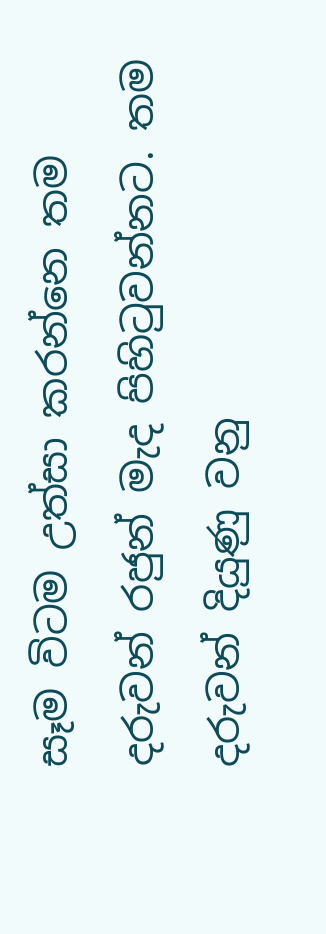සෑම විටම උත්සා කරන්නෙ තම දරුවන් රජුන් මැද පිහිටුවන්නට. තම දරුවන් දියුණු වනු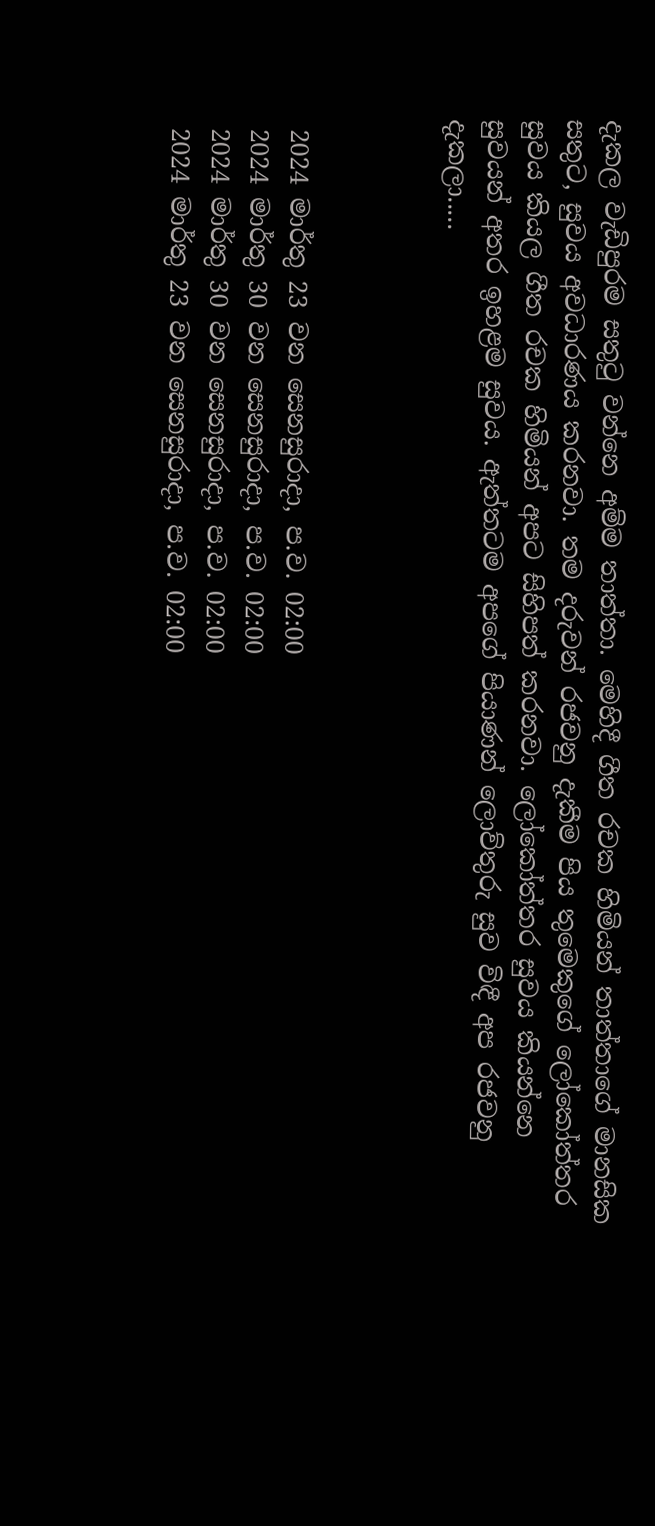දැකල වැඩිපුරම සතුටු වන්නෙ අම්ම තාත්තා. මෙහිදී ගීත රචක හිමියන් තාත්තාගේ මානසික සතුට, සුවය අවධාරණය කරනවා. තම දරුවන් රජවනු දැකීම පිය තුමෙකුගේ ලෝකෝත්තර සුවය කියල ගීත රචක හිමියන් අපට සිහිපත් කරනවා. ලෝකෝත්තර සුවය කියන්නෙ සුවයන් අතර ඉහළම සුවය. ඇත්තටම අපගේ පියාණන් ලොව්තුරු සුව විඳී අප රජවනු දැකලා.....



 2024 මාර්තු 23 වන සෙනසුරාදා, ප.ව. 02:00
 2024 මාර්තු 30 වන සෙනසුරාදා, ප.ව. 02:00
 2024 මාර්තු 30 වන සෙනසුරාදා, ප.ව. 02:00
 2024 මාර්තු 23 වන සෙනසුරාදා, ප.ව. 02:00